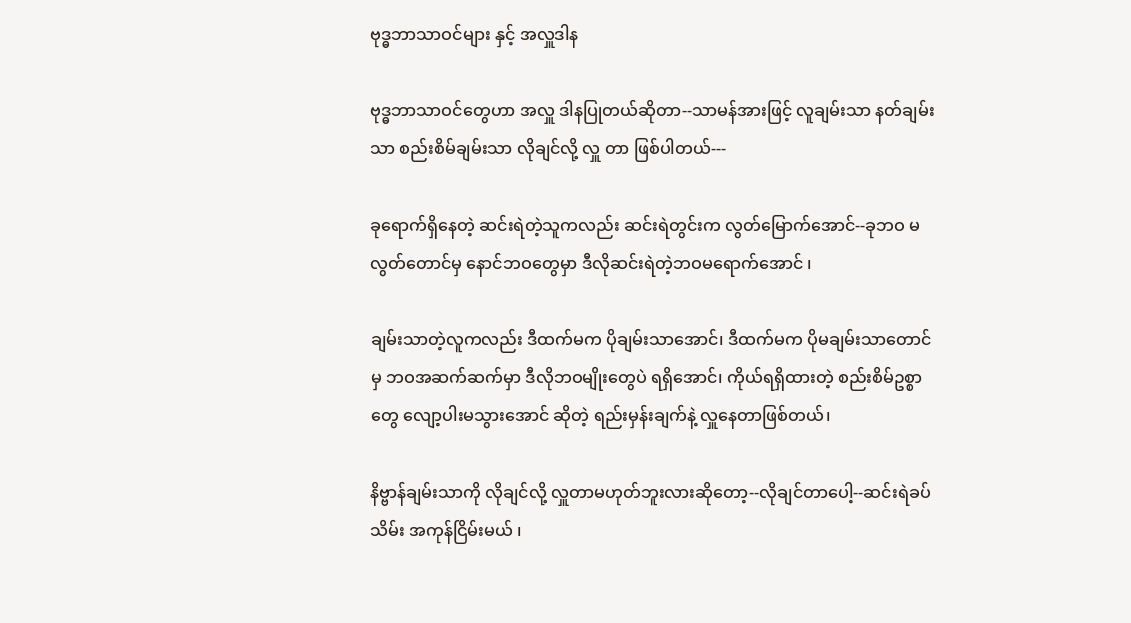ဗုဒ္ဓဘာသာဝင်များ နှင့် အလှူဒါန

ဗုဒ္ဓဘာသာဝင်တွေဟာ အလှူ ဒါနပြုတယ်ဆိုတာ--သာမန်အားဖြင့် လူချမ်းသာ နတ်ချမ်းသာ စည်းစိမ်ချမ်းသာ လိုချင်လို့ လှူ တာ ဖြစ်ပါတယ်---

ခုရောက်ရှိနေတဲ့ ဆင်းရဲတဲ့သူကလည်း ဆင်းရဲတွင်းက လွတ်မြောက်အောင်--ခုဘဝ မလွတ်တောင်မှ နောင်ဘဝတွေမှာ ဒီလိုဆင်းရဲတဲ့ဘဝမရောက်အောင် ၊

ချမ်းသာတဲ့လူကလည်း ဒီထက်မက ပိုချမ်းသာအောင်၊ ဒီထက်မက ပိုမချမ်းသာတောင်မှ ဘဝအဆက်ဆက်မှာ ဒီလိုဘဝမျိုးတွေပဲ ရရှိအောင်၊ ကိုယ်ရရှိထားတဲ့ စည်းစိမ်ဥစ္စာတွေ လျော့ပါးမသွားအောင် ဆိုတဲ့ ရည်းမှန်းချက်နဲ့ လှူနေတာဖြစ်တယ်၊

နိဗ္ဗာန်ချမ်းသာကို လိုချင်လို့ လှူတာမဟုတ်ဘူးလားဆိုတော့--လိုချင်တာပေါ့--ဆင်းရဲခပ်သိမ်း အကုန်ငြိမ်းမယ် ၊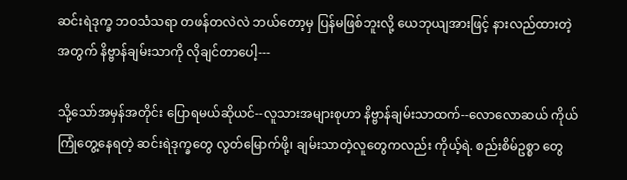ဆင်းရဲဒုက္ခ ဘဝသံသရာ တဖန်တလဲလဲ ဘယ်တော့မှ ပြန်မဖြစ်ဘူးလို့ ယေဘုယျအားဖြင့် နားလည်ထားတဲ့ အတွက် နိဗ္ဗာန်ချမ်းသာကို လိုချင်တာပေါ့---

သို့သော်အမှန်အတိုင်း ပြောရမယ်ဆိုယင်--လူသားအများစုဟာ နိဗ္ဗာန်ချမ်းသာထက်--လောလောဆယ် ကိုယ်ကြုံတွေ့နေရတဲ့ ဆင်းရဲဒုက္ခတွေ လွတ်မြောက်ဖို့၊ ချမ်းသာတဲ့လူတွေကလည်း ကိုယ့်ရဲ. စည်းစိမ်ဥစ္စာ တွေ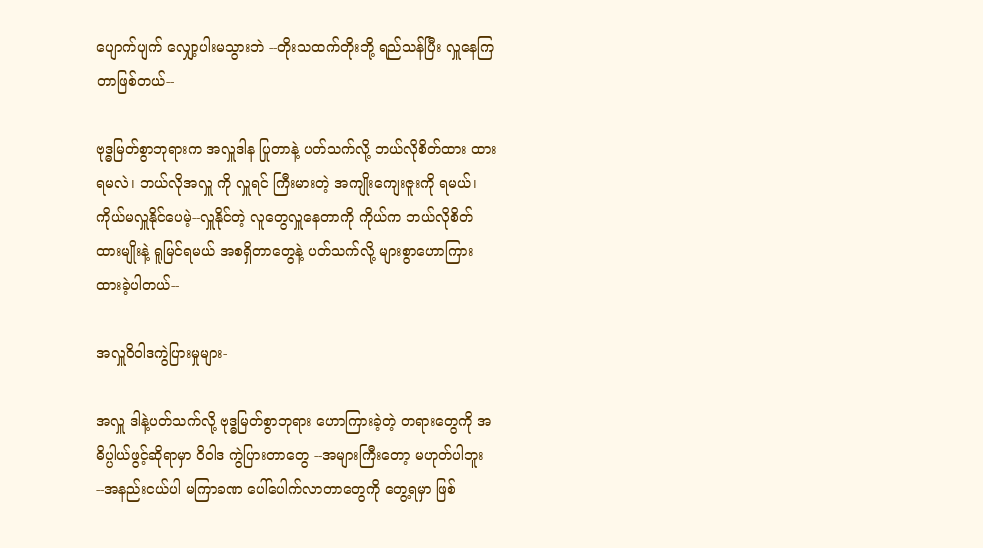ပျောက်ပျက် လျှော့ပါးမသွားဘဲ --တိုးသထက်တိုးဘို့ ရည်သန်ပြီး လှူနေကြတာဖြစ်တယ်--

ဗုဒ္ဓမြတ်စွာဘုရားက အလှူဒါန ပြုတာနဲ့ ပတ်သက်လို့ ဘယ်လိုစိတ်ထား ထားရမလဲ၊ ဘယ်လိုအလှူ ကို လှူရင် ကြီးမားတဲ့ အကျိုးကျေးဇူးကို ရမယ်၊ ကိုယ်မလှူနိုင်ပေမဲ့--လှူနိုင်တဲ့ လူတွေလှူနေတာကို ကိုယ်က ဘယ်လိုစိတ်ထားမျိုးနဲ့ ရူမြင်ရမယ် အစရှိတာတွေနဲ့ ပတ်သက်လို့ များစွာဟောကြားထားခဲ့ပါတယ်--

အလှူဝိ၀ါဒကွဲပြားမှုများ-

အလှူ ဒါနဲ့ပတ်သက်လို့ ဗုဒ္ဓမြတ်စွာဘုရား ဟောကြားခဲ့တဲ့ တရားတွေကို အဓိပ္ပါယ်ဖွင့်ဆိုရာမှာ ၀ိ၀ါဒ ကွဲပြားတာတွေ --အများကြီးတော့ မဟုတ်ပါဘူး--အနည်းငယ်ပါ မကြာခဏ ပေါ်ပေါက်လာတာတွေကို တွေ့ရမှာ ဖြစ်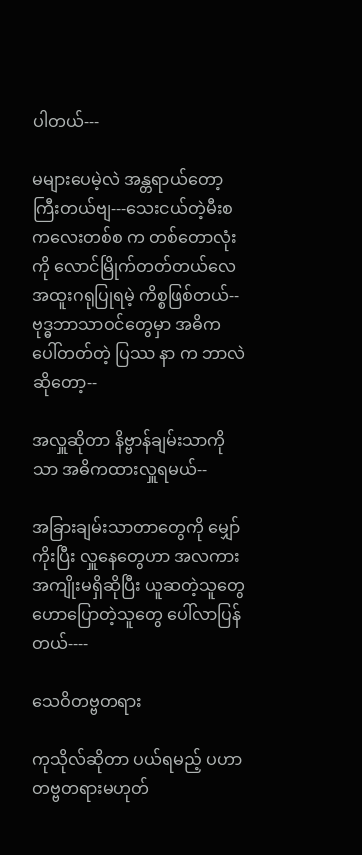ပါတယ်---

မများပေမဲ့လဲ အန္တရာယ်တော့ ကြီးတယ်ဗျ---သေးငယ်တဲ့မီးစကလေးတစ်စ က တစ်တောလုံးကို လောင်မြိုက်တတ်တယ်လေ အထူးဂရုပြုရမဲ့ ကိစ္စဖြစ်တယ်--
ဗုဒ္ဓဘာသာဝင်တွေမှာ အဓိက ပေါ်တတ်တဲ့ ပြဿ နာ က ဘာလဲဆိုတော့--

အလှူဆိုတာ နိဗ္ဗာန်ချမ်းသာကိုသာ အဓိကထားလှူရမယ်--

အခြားချမ်းသာတာတွေကို မျှော်ကိုးပြီး လှူနေတွေဟာ အလကား အကျိုးမရှိဆိုပြီး ယူဆတဲ့သူတွေ ဟောပြောတဲ့သူတွေ ပေါ်လာပြန်တယ်----

သေဝိတဗ္ဗတရား

ကုသိုလ်ဆိုတာ ပယ်ရမည့် ပဟာတဗ္ဗတရားမဟုတ်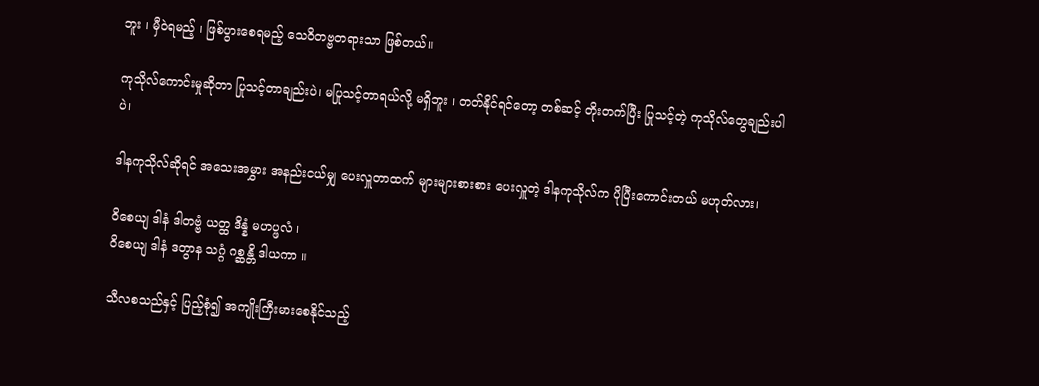ဘူး ၊ မှီဝဲရမည့် ၊ ဖြစ်ပွားစေရမည့် သေဝိတဗ္ဗတရားသာ ဖြစ်တယ်။

ကုသိုလ်ကောင်းမှုဆိုတာ ပြုသင့်တာချည်းပဲ၊ မပြုသင့်တာရယ်လို့ မရှိဘူး ၊ တတ်နိုင်ရင်တော့ တစ်ဆင့် တိုးတက်ပြီး ပြုသင့်တဲ့ ကုသိုလ်တွေချည်းပါပဲ၊

ဒါနကုသိုလ်ဆိုရင် အသေးအမွှား အနည်းငယ်မျှ ပေးလှူတာထက် များများစားစား ပေးလှူတဲ့ ဒါနကုသိုလ်က ပိုပြီးကောင်းတယ် မဟုတ်လား၊

၀ိစေယျ ဒါနံ ဒါတဗ္ဗံ ယတ္ထ ဒိန္နံ မဟပ္ဖလံ ၊
၀ိစေယျ ဒါနံ ဒတွာန သဂ္ဂံ ဂစ္ဆန္တိ ဒါယကာ ။

သီလစသည်နှင့် ပြည့်စုံ၍ အကျိုးကြီးမားစေနိုင်သည့်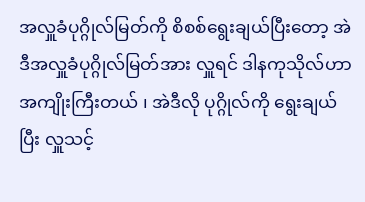အလှူခံပုဂ္ဂိုလ်မြတ်ကို စိစစ်ရွေးချယ်ပြီးတော့ အဲဒီအလှူခံပုဂ္ဂိုလ်မြတ်အား လှူရင် ဒါနကုသိုလ်ဟာ အကျိုးကြီးတယ် ၊ အဲဒီလို ပုဂ္ဂိုလ်ကို ရွေးချယ်ပြီး လှူသင့်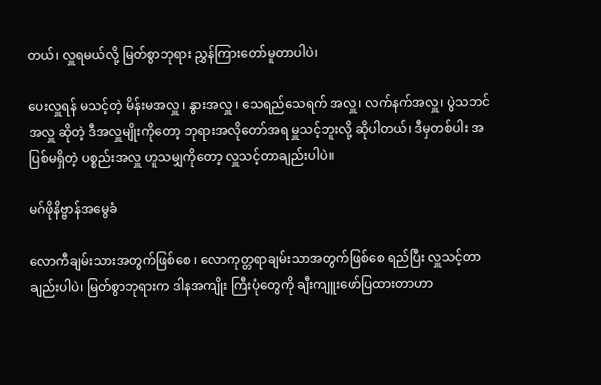တယ်၊ လှူရမယ်လို့ မြတ်စွာဘုရား ညွှန်ကြားတော်မူတာပါပဲ၊

ပေးလှူရန် မသင့်တဲ့ မိန်းမအလှူ ၊ နွားအလှူ ၊ သေရည်သေရက် အလှူ၊ လက်နက်အလှူ၊ ပွဲသဘင်အလှူ ဆိုတဲ့ ဒီအလှူမျိုးကိုတော့ ဘုရားအလိုတော်အရ မှူသင့်ဘူးလို့ ဆိုပါတယ်၊ ဒီမှတစ်ပါး အပြစ်မရှိတဲ့ ပစ္စည်းအလှူ ဟူသမျှကိုတော့ လှူသင့်တာချည်းပါပဲ။

မဂ်ဖိုနိဗ္ဗာန်အမွေခံ

လောကီချမ်းသားအတွက်ဖြစ်စေ ၊ လောကုတ္တရာချမ်းသာအတွက်ဖြစ်စေ ရည်ပြီး လှူသင့်တာချည်းပါပဲ၊ မြတ်စွာဘုရားက ဒါနအကျိုး ကြီးပုံတွေကို ချီးကျူးဖော်ပြထားတာဟာ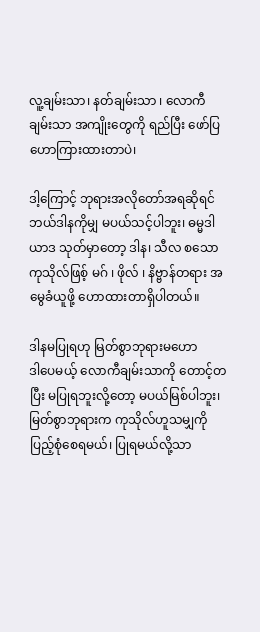လူ့ချမ်းသာ၊ နတ်ချမ်းသာ ၊ လောကီ ချမ်းသာ အကျိုးတွေကို ရည်ပြီး ဖော်ပြဟောကြားထားတာပဲ၊

ဒါ့ကြောင့် ဘုရားအလိုတော်အရဆိုရင် ဘယ်ဒါနကိုမျှ မပယ်သင့်ပါဘူး၊ ဓမ္မဒါယာဒ သုတ်မှာတော့ ဒါန၊ သီလ စသော ကုသိုလ်ဖြစ့် မဂ် ၊ ဖိုလ် ၊ နိဗ္ဗာန်တရား အမွေခံယူဖို့ ဟောထားတာရှိပါတယ်။

ဒါနမပြုရဟု မြတ်စွာဘုရားမဟော
ဒါပေမယ့် လောကီချမ်းသာကို တောင့်တပြီး မပြုရဘူးလို့တော့ မပယ်မြစ်ပါဘူး၊ မြတ်စွာဘုရားက ကုသိုလ်ဟူသမျှကို ပြည့်စုံစေရမယ်၊ ပြုရမယ်လို့သာ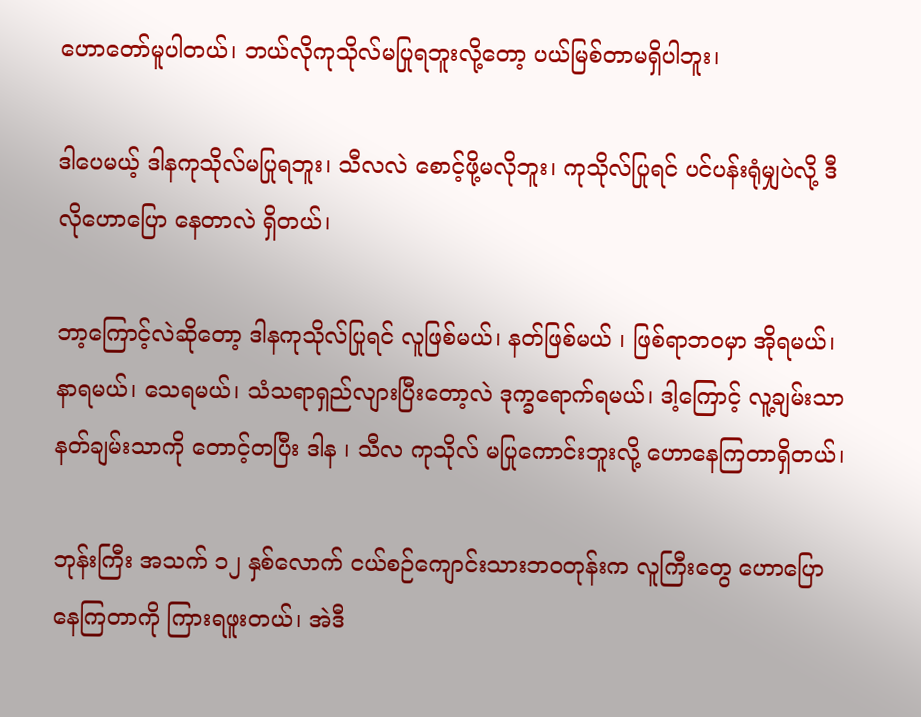ဟောတော်မူပါတယ်၊ ဘယ်လိုကုသိုလ်မပြုရဘူးလို့တော့ ပယ်မြစ်တာမရှိပါဘူး၊

ဒါပေမယ့် ဒါနကုသိုလ်မပြုရဘူး၊ သီလလဲ စောင့်ဖို့မလိုဘူး၊ ကုသိုလ်ပြုရင် ပင်ပန်းရုံမျှပဲလို့ ဒီလိုဟောပြော နေတာလဲ ရှိတယ်၊

ဘာ့ကြောင့်လဲဆိုတော့ ဒါနကုသိုလ်ပြုရင် လူဖြစ်မယ်၊ နတ်ဖြစ်မယ် ၊ ဖြစ်ရာဘဝမှာ အိုရမယ်၊ နာရမယ်၊ သေရမယ်၊ သံသရာရှည်လျားပြီးတော့လဲ ဒုက္ခရောက်ရမယ်၊ ဒါ့ကြောင့် လူ့ချမ်းသာ နတ်ချမ်းသာကို တောင့်တပြီး ဒါန ၊ သီလ ကုသိုလ် မပြုကောင်းဘူးလို့ ဟောနေကြတာရှိတယ်၊

ဘုန်းကြီး အသက် ၁၂ နှစ်လောက် ငယ်စဉ်ကျောင်းသားဘဝတုန်းက လူကြီးတွေ ဟောပြောနေကြတာကို ကြားရဖူးတယ်၊ အဲဒီ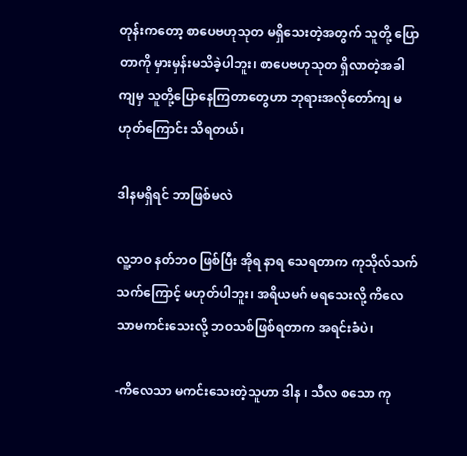တုန်းကတော့ စာပေဗဟုသုတ မရှိသေးတဲ့အတွက် သူတို့ ပြောတာကို မှားမှန်းမသိခဲ့ပါဘူး၊ စာပေဗဟုသုတ ရှိလာတဲ့အခါကျမှ သူတို့ပြောနေကြတာတွေဟာ ဘုရားအလိုတော်ကျ မဟုတ်ကြောင်း သိရတယ်၊

ဒါနမရှိရင် ဘာဖြစ်မလဲ

လူ့ဘဝ နတ်ဘဝ ဖြစ်ပြီး အိုရ နာရ သေရတာက ကုသိုလ်သက်သက်ကြောင့် မဟုတ်ပါဘူး၊ အရိယမဂ် မရသေးလို့ ကိလေသာမကင်းသေးလို့ ဘဝသစ်ဖြစ်ရတာက အရင်းခံပဲ၊

-ကိလေသာ မကင်းသေးတဲ့သူဟာ ဒါန ၊ သီလ စသော ကု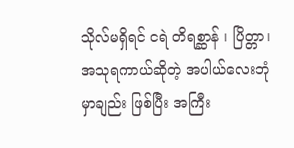သိုလ်မရှိရင် ငရဲ တိရစ္ဆာန် ၊ ပြိတ္တာ၊ အသုရကာယ်ဆိုတဲ့ အပါယ်လေးဘုံမှာချည်း ဖြစ်ပြီး အကြီး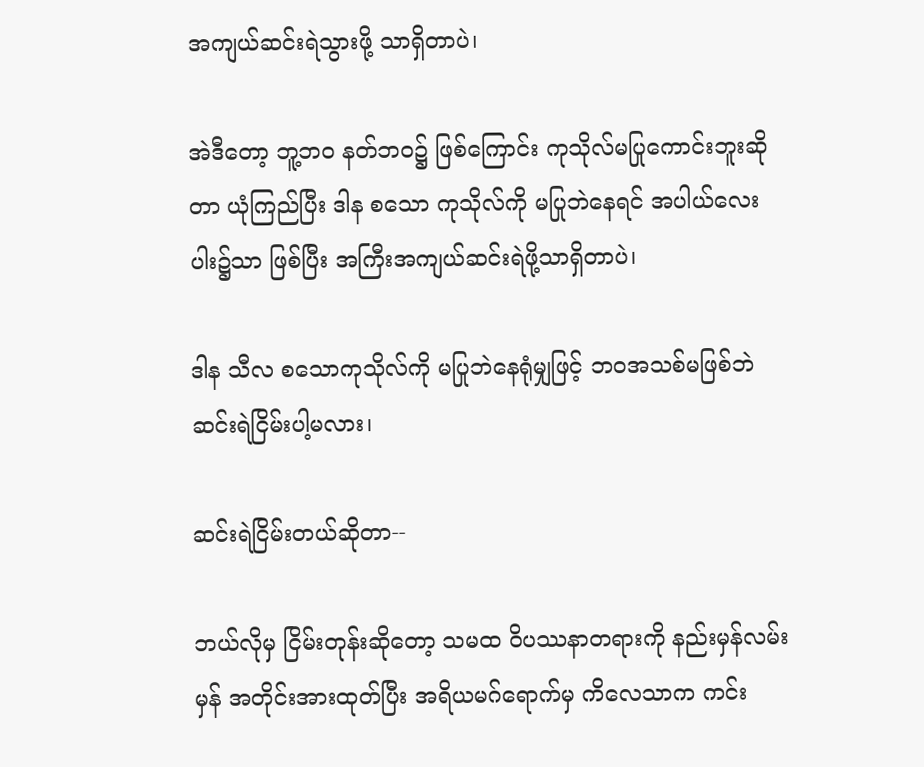အကျယ်ဆင်းရဲသွားဖို့ သာရှိတာပဲ၊

အဲဒီတော့ ဘူ့ဘဝ နတ်ဘဝ၌ ဖြစ်ကြောင်း ကုသိုလ်မပြုကောင်းဘူးဆိုတာ ယုံကြည်ပြီး ဒါန စသော ကုသိုလ်ကို မပြုဘဲနေရင် အပါယ်လေးပါး၌သာ ဖြစ်ပြီး အကြီးအကျယ်ဆင်းရဲဖို့သာရှိတာပဲ၊

ဒါန သီလ စသောကုသိုလ်ကို မပြုဘဲနေရုံမျှဖြင့် ဘဝအသစ်မဖြစ်ဘဲ ဆင်းရဲငြိမ်းပါ့မလား၊

ဆင်းရဲငြိမ်းတယ်ဆိုတာ--

ဘယ်လိုမှ ငြိမ်းတုန်းဆိုတော့ သမထ ၀ိပဿနာတရားကို နည်းမှန်လမ်းမှန် အတိုင်းအားထုတ်ပြီး အရိယမဂ်ရောက်မှ ကိလေသာက ကင်း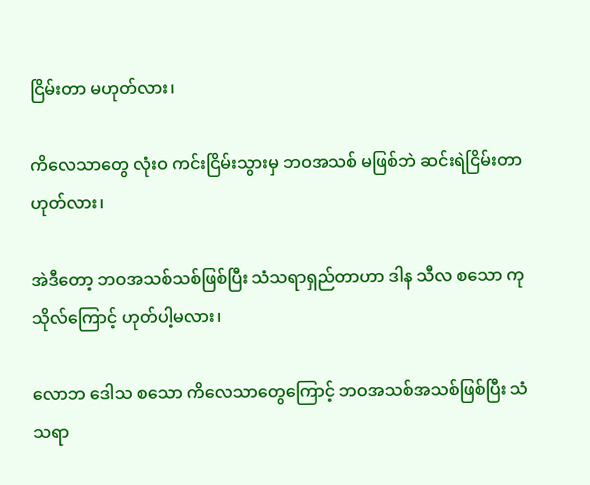ငြိမ်းတာ မဟုတ်လား၊

ကိလေသာတွေ လုံးဝ ကင်းငြိမ်းသွားမှ ဘဝအသစ် မဖြစ်ဘဲ ဆင်းရဲငြိမ်းတာဟုတ်လား၊

အဲဒီတော့ ဘဝအသစ်သစ်ဖြစ်ပြီး သံသရာရှည်တာဟာ ဒါန သီလ စသော ကုသိုလ်ကြောင့် ဟုတ်ပါ့မလား၊

လောဘ ဒေါသ စသော ကိလေသာတွေကြောင့် ဘဝအသစ်အသစ်ဖြစ်ပြီး သံသရာ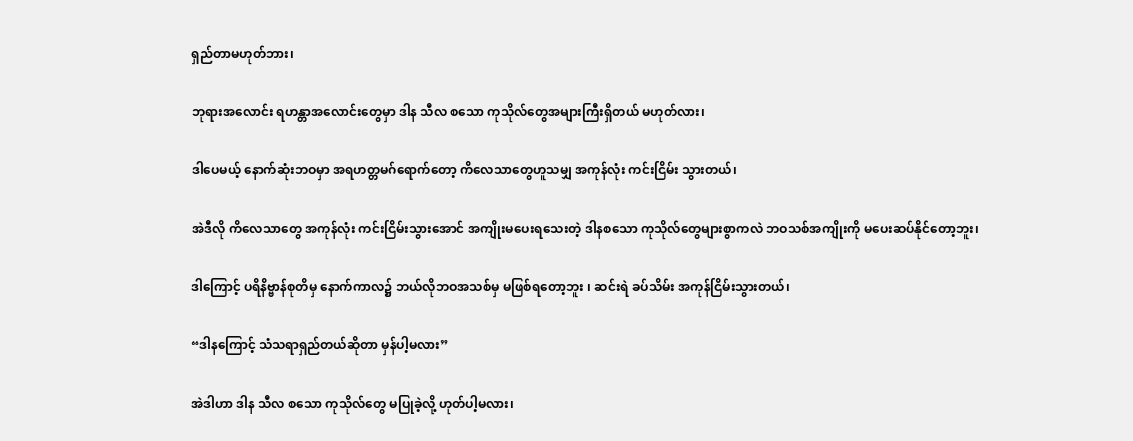ရှည်တာမဟုတ်ဘား၊

ဘုရားအလောင်း ရဟန္တာအလောင်းတွေမှာ ဒါန သီလ စသော ကုသိုလ်တွေအများကြီးရှိတယ် မဟုတ်လား၊

ဒါပေမယ့် နောက်ဆုံးဘဝမှာ အရဟတ္တမဂ်ရောက်တော့ ကိလေသာတွေဟူသမျှ အကုန်လုံး ကင်းငြိမ်း သွားတယ်၊

အဲဒီလို ကိလေသာတွေ အကုန်လုံး ကင်းငြိမ်းသွားအောင် အကျိုးမပေးရသေးတဲ့ ဒါနစသော ကုသိုလ်တွေများစွာကလဲ ဘဝသစ်အကျိုးကို မပေးဆပ်နိုင်တော့ဘူး၊

ဒါကြောင့် ပရိနိဗ္ဗာန်စုတိမှ နောက်ကာလ၌ ဘယ်လိုဘဝအသစ်မှ မဖြစ်ရတော့ဘူး ၊ ဆင်းရဲ ခပ်သိမ်း အကုန်ငြိမ်းသွားတယ်၊

“ဒါနကြောင့် သံသရာရှည်တယ်ဆိုတာ မှန်ပါ့မလား”

အဲဒါဟာ ဒါန သီလ စသော ကုသိုလ်တွေ မပြုခဲ့လို့ ဟုတ်ပါ့မလား၊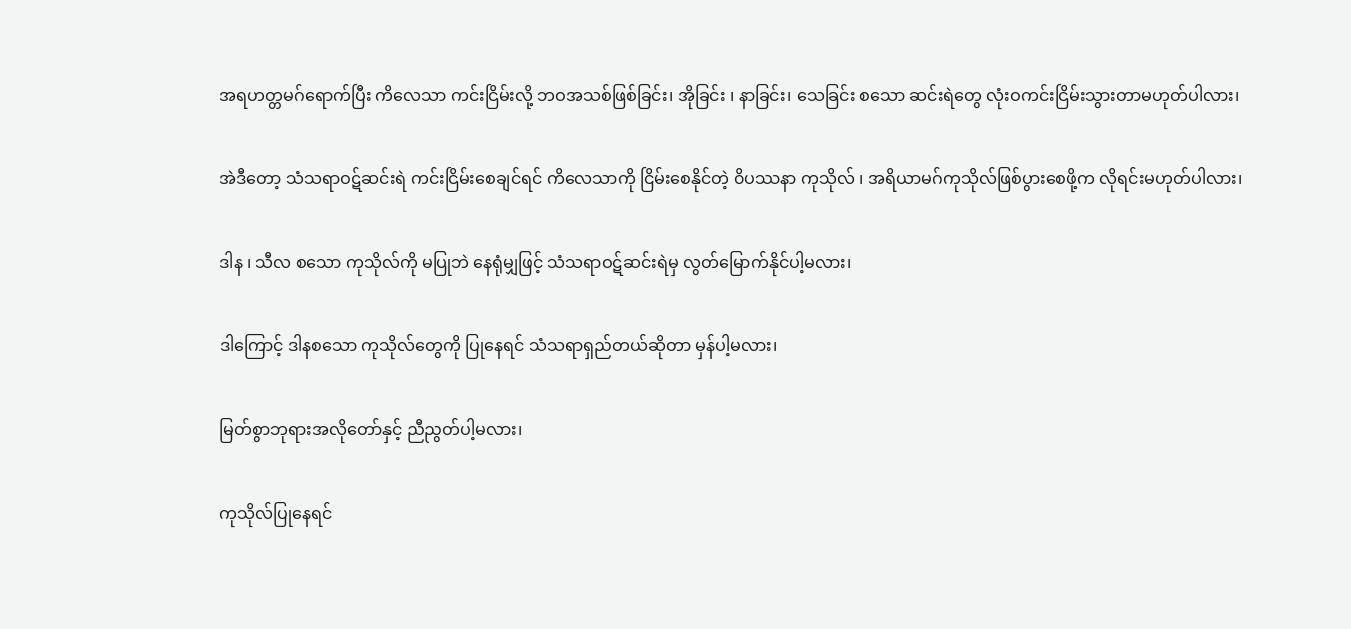အရဟတ္တမဂ်ရောက်ပြီး ကိလေသာ ကင်းငြိမ်းလို့ ဘဝအသစ်ဖြစ်ခြင်း၊ အိုခြင်း ၊ နာခြင်း၊ သေခြင်း စသော ဆင်းရဲတွေ လုံးဝကင်းငြိမ်းသွားတာမဟုတ်ပါလား၊

အဲဒီတော့ သံသရာဝဋ်ဆင်းရဲ ကင်းငြိမ်းစေချင်ရင် ကိလေသာကို ငြိမ်းစေနိုင်တဲ့ ၀ိပဿနာ ကုသိုလ် ၊ အရိယာမဂ်ကုသိုလ်ဖြစ်ပွားစေဖို့က လိုရင်းမဟုတ်ပါလား၊

ဒါန ၊ သီလ စသော ကုသိုလ်ကို မပြုဘဲ နေရုံမျှဖြင့် သံသရာဝဋ်ဆင်းရဲမှ လွတ်မြောက်နိုင်ပါ့မလား၊

ဒါကြောင့် ဒါနစသော ကုသိုလ်တွေကို ပြုနေရင် သံသရာရှည်တယ်ဆိုတာ မှန်ပါ့မလား၊

မြတ်စွာဘုရားအလိုတော်နှင့် ညီညွတ်ပါ့မလား၊

ကုသိုလ်ပြုနေရင်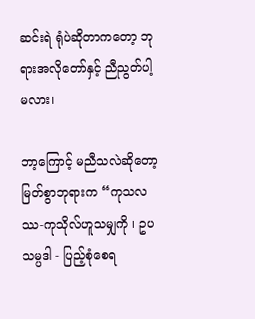ဆင်းရဲ ရုံပဲဆိုတာကတော့ ဘုရားအလိုတော်နှင့် ညီညွတ်ပါ့မလား၊

ဘာ့ကြောင့် မညီသလဲဆိုတော့ မြတ်စွာဘုရားက “ကုသလဿ-ကုသိုလ်ဟူသမျှကို ၊ ဥပသမ္ပဒါ - ပြည့်စုံစေရ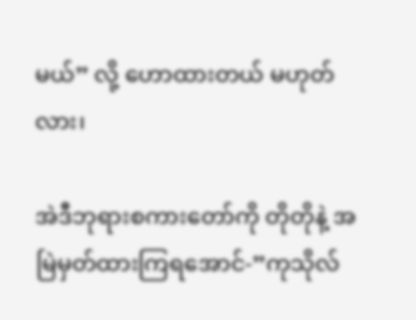မယ်” လို့ ဟောထားတယ် မဟုတ်လား၊

အဲဒီဘုရားစကားတော်ကို တိုတိုနဲ့ အမြဲမှတ်ထားကြရအောင်-”ကုသိုလ်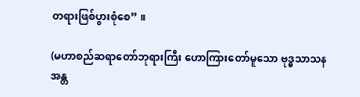တရားဖြစ်ပွားစုံစေ” ။

(မဟာစည်ဆရာတော်ဘုရားကြီး ဟောကြားတော်မူသော ဗုဒ္ဓသာသနအန္တ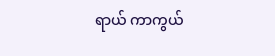ရာယ် ကာကွယ်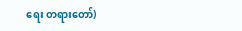ရေး တရားတော်)